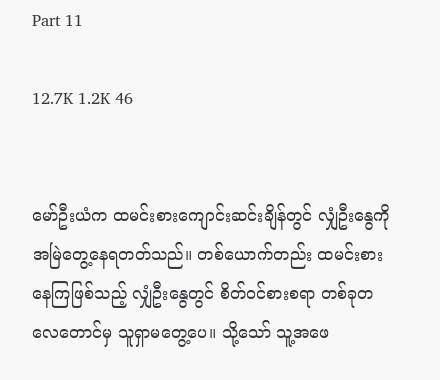Part 11

12.7K 1.2K 46


မော်ဦးယံက ထမင်းစားကျောင်းဆင်းချိန်တွင် လျှံဦးနွေကို အမြဲတွေ့နေရတတ်သည်။ တစ်ယောက်တည်း ထမင်းစားနေကြဖြစ်သည့် လျှံဦးနွေတွင် စိတ်ဝင်စားစရာ တစ်ခုတလေတောင်မှ သူရှာမတွေ့ပေ။ သို့သော် သူ့အဖေ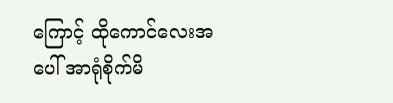ကြောင့် ထိုကောင်လေးအပေါ် အာရုံစိုက်မိ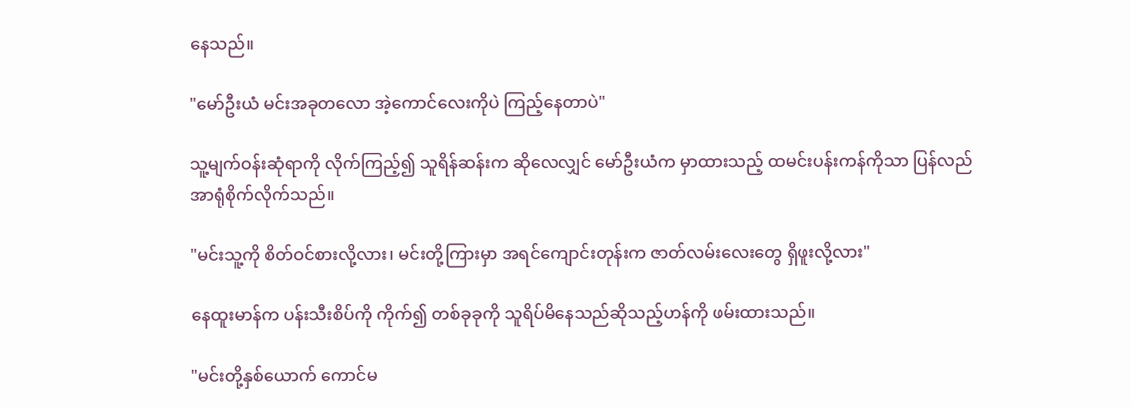နေသည်။

"မော်ဦးယံ မင်းအခုတလော အဲ့ကောင်လေးကိုပဲ ကြည့်နေတာပဲ"

သူ့မျက်ဝန်းဆုံရာကို လိုက်ကြည့်၍ သူရိန်ဆန်းက ဆိုလေလျှင် မော်ဦးယံက မှာထားသည့် ထမင်းပန်းကန်ကိုသာ ပြန်လည်အာရုံစိုက်လိုက်သည်။

"မင်းသူ့ကို စိတ်ဝင်စားလို့လား၊ မင်းတို့ကြားမှာ အရင်ကျောင်းတုန်းက ဇာတ်လမ်းလေးတွေ ရှိဖူးလို့လား"

နေထူးမာန်က ပန်းသီးစိပ်ကို ကိုက်၍ တစ်ခုခုကို သူရိပ်မိနေသည်ဆိုသည့်ဟန်ကို ဖမ်းထားသည်။

"မင်းတို့နှစ်ယောက် ကောင်မ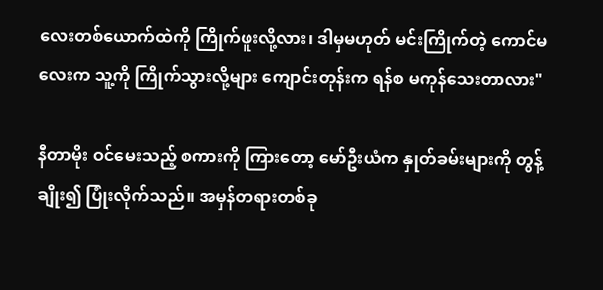လေးတစ်ယောက်ထဲကို ကြိုက်ဖူးလို့လား၊ ဒါမှမဟုတ် မင်းကြိုက်တဲ့ ကောင်မလေးက သူ့ကို ကြိုက်သွားလို့များ ကျောင်းတုန်းက ရန်စ မကုန်သေးတာလား"

နီတာမိုး ဝင်မေးသည့် စကားကို ကြားတော့ မော်ဦးယံက နှုတ်ခမ်းများကို တွန့်ချိုး၍ ပြုံးလိုက်သည်။ အမှန်တရားတစ်ခု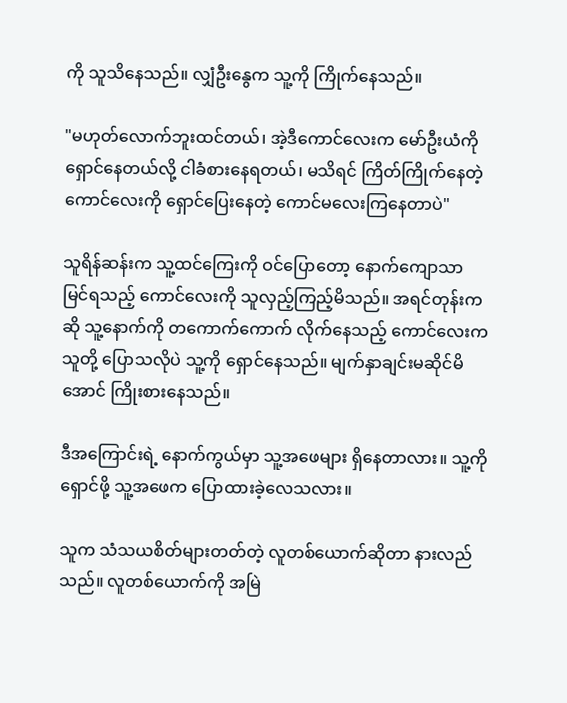ကို သူသိနေသည်။ လျှံဦးနွေက သူ့ကို ကြိုက်နေသည်။

"မဟုတ်လောက်ဘူးထင်တယ်၊ အဲ့ဒီကောင်လေးက မော်ဦးယံကို ရှောင်နေတယ်လို့ ငါခံစားနေရတယ်၊ မသိရင် ကြိတ်ကြိုက်နေတဲ့ ကောင်လေးကို ရှောင်ပြေးနေတဲ့ ကောင်မလေးကြနေတာပဲ"

သူရိန်ဆန်းက သူ့ထင်ကြေးကို ဝင်ပြောတော့ နောက်ကျောသာ မြင်ရသည့် ကောင်လေးကို သူလှည့်ကြည့်မိသည်။ အရင်တုန်းကဆို သူ့နောက်ကို တကောက်ကောက် လိုက်နေသည့် ကောင်လေးက သူတို့ ပြောသလိုပဲ သူ့ကို ရှောင်နေသည်။ မျက်နှာချင်းမဆိုင်မိအောင် ကြိုးစားနေသည်။

ဒီအကြောင်းရဲ့ နောက်ကွယ်မှာ သူ့အဖေများ ရှိနေတာလား။ သူ့ကို ရှောင်ဖို့ သူ့အဖေက ပြောထားခဲ့လေသလား။

သူက သံသယစိတ်များတတ်တဲ့ လူတစ်ယောက်ဆိုတာ နားလည်သည်။ လူတစ်ယောက်ကို အမြဲ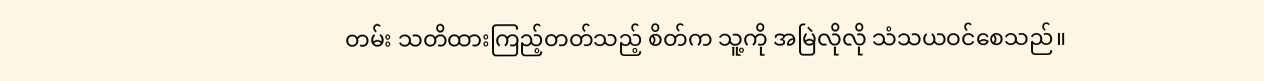တမ်း သတိထားကြည့်တတ်သည့် စိတ်က သူ့ကို အမြဲလိုလို သံသယဝင်စေသည်။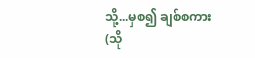သို့...မှစ၍ ချစ်စကား (သို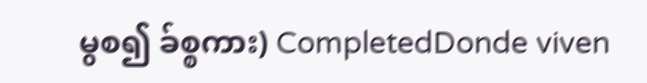မွစ၍ ခ်စ္စကား) CompletedDonde viven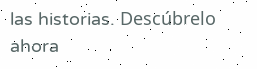las historias. Descúbrelo ahora